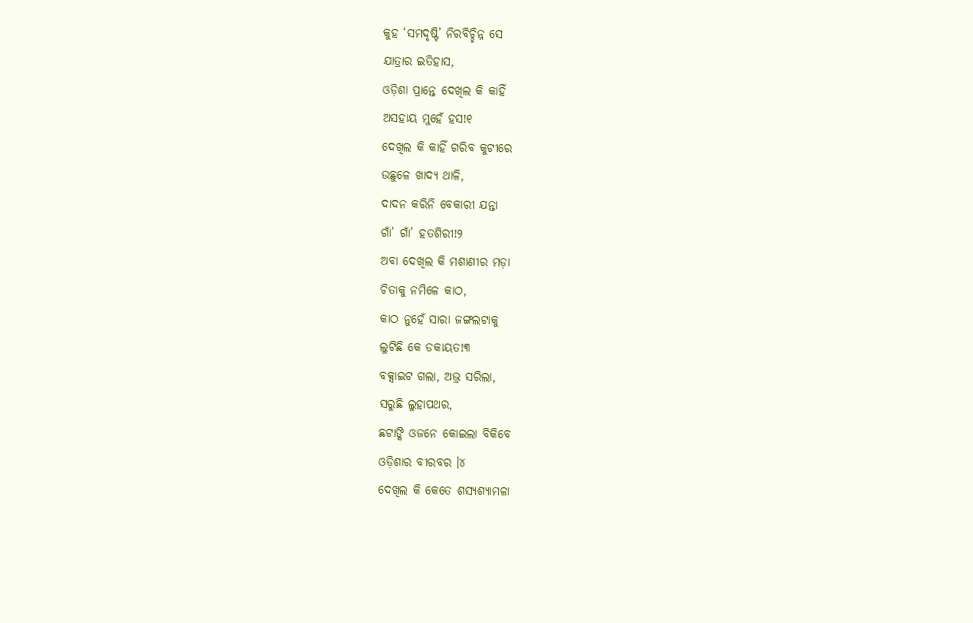କୁହ ‘ସମଦୃଷ୍ଟି’ ନିରବିଚ୍ଛିନ୍ନ ସେ
ଯାତ୍ରାର ଇତିହାସ,
ଓଡ଼ିଶା ପ୍ରାନ୍ତେ ଦେଖିଲ କି କାହିଁ
ଅସହାୟ ମୁହେଁ ହସ!୧
ଦେଖିଲ କି କାହିଁ ଗରିବ କୁଟୀରେ
ଉଛୁଳେ ଖାଦ୍ୟ ଥାଳି,
ଦାଦନ କରିନି ବେକାରୀ ଯନ୍ତା
ଗାଁ’ ଗାଁ’ ହତଶିରୀ!୨
ଅବା ଦେଖିଲ କି ମଶାଣୀର ମଡ଼ା
ଚିତାକୁ ନମିଳେ କାଠ,
କାଠ ନୁହେଁ ସାରା ଜଙ୍ଗଲଟାକୁ
ଲୁଟିଛି କେ ଡକାୟତ!୩
ବକ୍ସାଇଟ ଗଲା, ଅଭ୍ର ସରିଲା,
ସରୁଛି ଲୁହାପଥର,
ଛଟାଙ୍କି ଓଜନେ କୋଇଲା ବିକିବେ
ଓଡ଼ିଶାର ବୀରବର ।୪
ଦେଖିଲ କି କେତେ ଶସ୍ୟଶ୍ୟାମଳା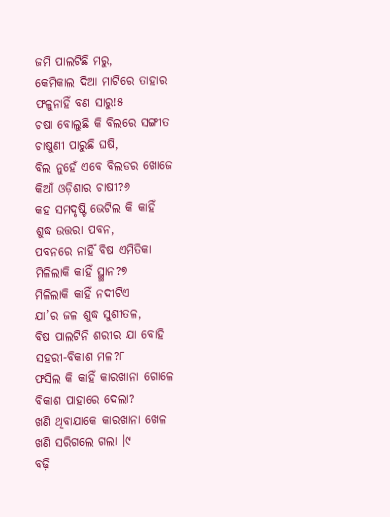ଜମି ପାଲଟିଛି ମରୁ,
କେମିକାଲ ଦିଆ ମାଟିରେ ତାହାର
ଫଳୁନାହିଁ ବଣ ସାରୁ!୫
ଚଷା ବୋଲୁଛି କି ବିଲରେ ସଙ୍ଗୀତ
ଚାଷୁଣୀ ପାରୁଛି ଘଷି,
ବିଲ ନୁହେଁ ଏବେ ବିଲଡର ଖୋଜେ
କିଆଁ ଓଡ଼ିଶାର ଚାଷୀ?୬
କହ ସମଦୃଷ୍ଟି ଭେଟିଲ କି କାହିଁ
ଶୁଦ୍ଧ ଉତ୍ତରା ପବନ,
ପବନରେ ନାର୍ହିଁ ବିଷ ଏମିତିକା
ମିଳିଲାକି କାହିଁ ସ୍ଥ୍ଥାନ?୭
ମିଳିଲାକି କାହିଁ ନଦୀଟିଏ
ଯା’ର ଜଳ ଶୁଦ୍ଧ ସୁଶୀତଳ,
ବିଷ ପାଲଟିନି ଶରୀର ଯା ବୋହି
ସହରୀ-ବିକାଶ ମଳ?୮
ଫସିଲ କି କାହିଁ କାରଖାନା ଗୋଳେ
ବିକାଶ ପାହାରେ ଦେଲା?
ଖଣି ଥିବାଯାକେ କାରଖାନା ଖେଳ
ଖଣି ସରିଗଲେ ଗଲା ।୯
ବଢ଼ି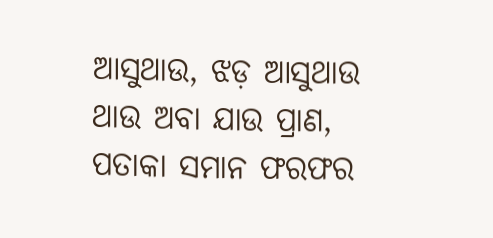ଆସୁଥାଉ, ଝଡ଼ ଆସୁଥାଉ
ଥାଉ ଅବା ଯାଉ ପ୍ରାଣ,
ପତାକା ସମାନ ଫରଫର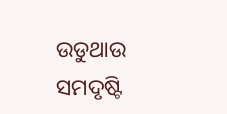ଉଡୁଥାଉ
ସମଦୃଷ୍ଟି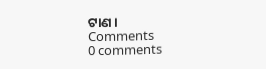ଟାଣ ।
Comments
0 comments